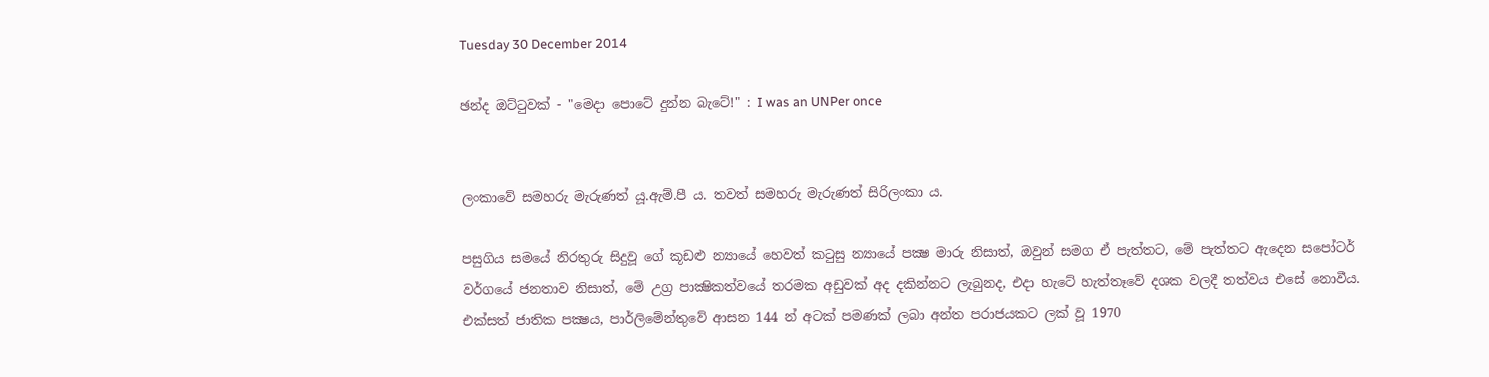Tuesday 30 December 2014

ඡන්ද ඔට්ටුවක් - "මෙදා පොටේ දුන්න බැටේ!" : I was an UNPer once


ලංකාවේ සමහරු මැරුණත් යූ.ඇම්.පී ය. තවත් සමහරු මැරුණත් සිරිලංකා ය.

පසුගිය සමයේ නිරතුරු සිදුවූ ගේ කූඩළු න්‍යායේ හෙවත් කටුසු න්‍යායේ පක්‍ෂ මාරු නිසාත්, ඔවුන් සමග ඒ පැත්තට, මේ පැත්තට ඇදෙන සපෝටර් වර්ගයේ ජනතාව නිසාත්, මේ උග්‍ර පාක්‍ෂිකත්වයේ තරමක අඩුවක් අද දකින්නට ලැබුනද, එදා හැටේ හැත්තෑවේ දශක වලදී තත්වය එසේ නොවීය. එක්සත් ජාතික පක්‍ෂය, පාර්ලිමේන්තුවේ ආසන 144 න් අටක් පමණක් ලබා අන්ත පරාජයකට ලක් වූ 1970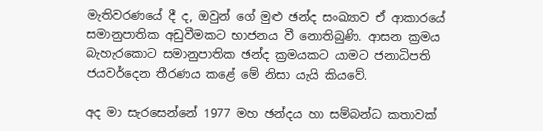මැතිවරණයේ දී ද, ඔවුන් ගේ මුළු ඡන්ද සංඛ්‍යාව ඒ ආකාරයේ සමානුපාතික අඩුවීමකට භාජනය වී නොතිබුණි. ආසන ක්‍රමය බැහැරකොට සමානුපාතික ඡන්ද ක්‍රමයකට යාමට ජනාධිපති ජයවර්දෙන තීරණය කළේ මේ නිසා යැයි කියවේ.

අද මා සැරසෙන්නේ 1977 මහ ඡන්දය හා සම්බන්ධ කතාවක්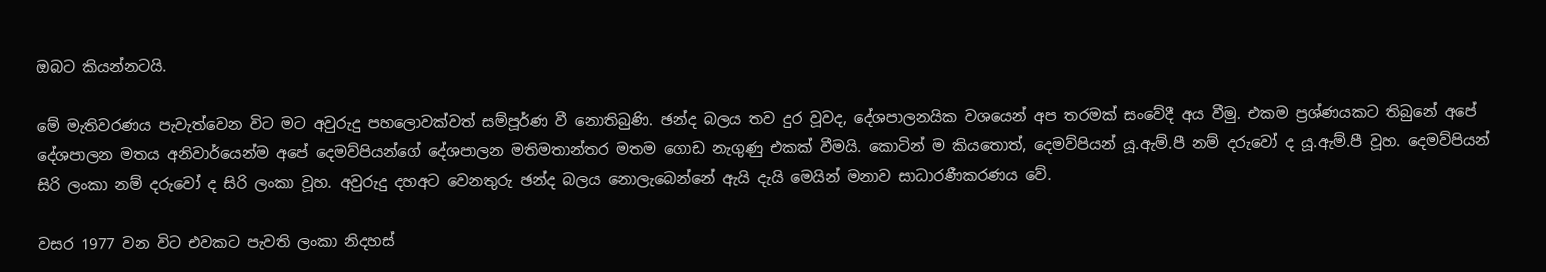ඔබට කියන්නටයි.

මේ මැතිවරණය පැවැත්වෙන විට මට අවුරුදු පහලොවක්වත් සම්පූර්ණ වී නොතිබුණි. ඡන්ද බලය තව දුර වූවද, දේශපාලනයික වශයෙන් අප තරමක් සංවේදී අය වීමු. එකම ප්‍රශ්ණයකට තිබුනේ අපේ දේශපාලන මතය අනිවාර්යෙන්ම අපේ දෙමව්පියන්ගේ දේශපාලන මතිමතාන්තර මතම ගොඩ නැගුණු එකක් වීමයි. කොටින් ම කියතොත්, දෙමව්පියන් යූ.ඇම්.පී නම් දරුවෝ ද යූ.ඇම්.පී වූහ. දෙමව්පියන් සිරි ලංකා නම් දරුවෝ ද සිරි ලංකා වූහ. අවුරුදු දහඅට වෙනතුරු ඡන්ද බලය නොලැබෙන්නේ ඇයි දැයි මෙයින් මනාව සාධාරණීකරණය වේ.

වසර 1977 වන විට එවකට පැවති ලංකා නිදහස්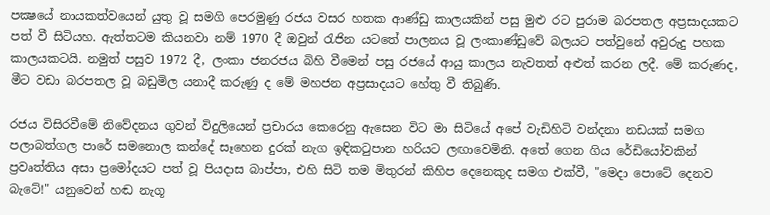පක්‍ෂයේ නායකත්වයෙන් යුතු වූ සමගි පෙරමුණු රජය වසර හතක ආණ්ඩු කාලයකින් පසු මුළු රට පුරාම බරපතල අප්‍රසාදයකට පත් වී සිටියහ. ඇත්තටම කියනවා නම් 1970 දී ඔවුන් රැජින යටතේ පාලනය වූ ලංකාණ්ඩුවේ බලයට පත්වුනේ අවුරුදු පහක කාලයකටයි. නමුත් පසුව 1972 දී, ලංකා ජනරජය බිහි වීමෙන් පසු රජයේ ආයු කාලය නැවතත් අළුත් කරන ලදී. මේ කරුණද, මීට වඩා බරපතල වූ බඩුමිල යනාදී කරුණු ද මේ මහජන අප්‍රසාදයට හේතු වී තිබුණි.

රජය විසිරවීමේ නිවේදනය ගුවන් විදුලියෙන් ප්‍රචාරය කෙරෙනු ඇසෙන විට මා සිටියේ අපේ වැඩිහිටි වන්දනා නඩයක් සමග පලාබත්ගල පාරේ සමනොල කන්දේ සෑහෙන දුරක් නැග ඉඳිකටුපාන හරියට ලඟාවෙමිනි. අතේ ගෙන ගිය රේඩියෝවකින් ප්‍රවෘත්තිය අසා ප්‍රමෝදයට පත් වූ පියදාස බාප්පා, එහි සිටි තම මිතුරන් කිහිප දෙනෙකුද සමග එක්වී, "මෙදා පොටේ දෙනව බැටේ!" යනුවෙන් හඬ නැගූ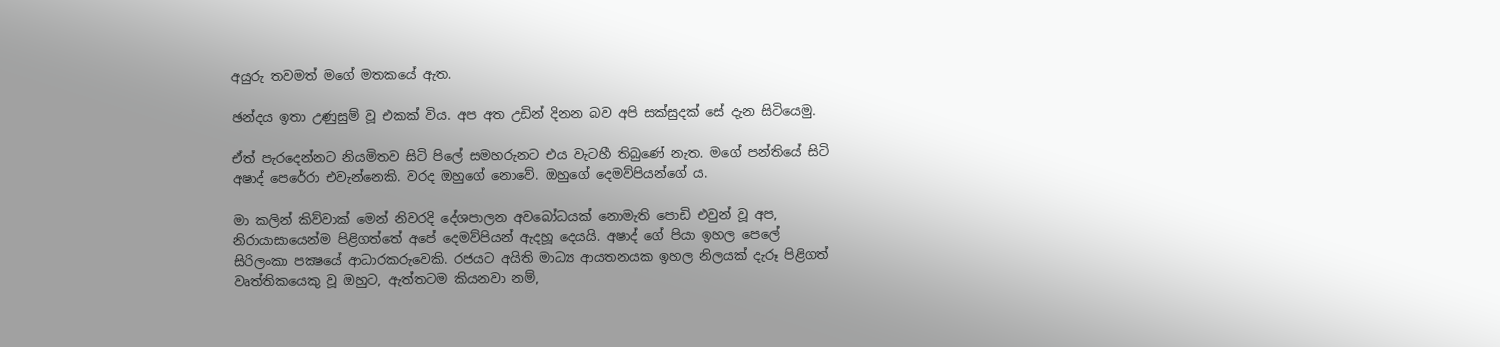අයුරු තවමත් මගේ මතකයේ ඇත.

ඡන්දය ඉතා උණුසුම් වූ එකක් විය. අප අත උඩින් දිනන බව අපි සක්සුදක් සේ දැන සිටියෙමු.

ඒත් පැරදෙන්නට නියමිතව සිටි පිලේ සමහරුනට එය වැටහී තිබුණේ නැත. මගේ පන්තියේ සිටි අෂාද් පෙරේරා එවැන්නෙකි. වරද ඔහුගේ නොවේ. ඔහුගේ දෙමව්පියන්ගේ ය.

මා කලින් කිව්වාක් මෙන් නිවරදි දේශපාලන අවබෝධයක් නොමැති පොඩි එවුන් වූ අප, නිරායාසායෙන්ම පිළිගත්තේ අපේ දෙමව්පියන් ඇදහූ දෙයයි. අෂාද් ගේ පියා ඉහල පෙලේ සිරිලංකා පක්‍ෂයේ ආධාරකරුවෙකි. රජයට අයිති මාධ්‍ය ආයතනයක ඉහල නිලයක් දැරූ පිළිගත් වෘත්තිකයෙකු වූ ඔහුට, ඇත්තටම කියනවා නම්,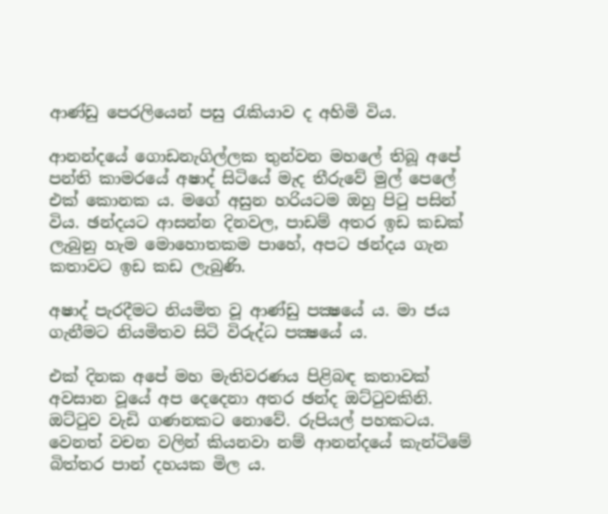ආණ්ඩු පෙරලියෙන් පසු රැකියාව ද අහිමි විය.

ආනන්දයේ ගොඩනැගිල්ලක තුන්වන මහලේ තිබූ අපේ පන්ති කාමරයේ අෂාද් සිටියේ මැද තීරුවේ මුල් පෙලේ එක් කොනක ය. මගේ අසුන හරියටම ඔහු පිටු පසින් විය. ඡන්දයට ආසන්න දිනවල, පාඩම් අතර ඉඩ කඩක් ලැබුනු හැම මොහොතකම පාහේ, අපට ඡන්දය ගැන කතාවට ඉඩ කඩ ලැබුණි.

අෂාද් පැරදීමට නියමිත වූ ආණ්ඩු පක්‍ෂයේ ය. මා ජය ගැනීමට නියමිතව සිටි විරුද්ධ පක්‍ෂයේ ය.

එක් දිනක අපේ මහ මැතිවරණය පිළිබඳ කතාවක් අවසාන වූයේ අප දෙදෙනා අතර ඡන්ද ඔට්ටුවකිනි. ඔට්ටුව වැඩි ගණනකට නොවේ. රුපියල් පහකටය. වෙනත් වචන වලින් කියනවා නම් ආනන්දයේ කැන්ටිමේ බිත්තර පාන් දහයක මිල ය.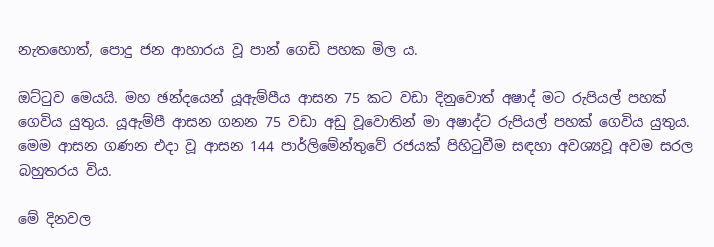නැතහොත්, පොදු ජන ආහාරය වූ පාන් ගෙඩි පහක මිල ය.

ඔට්ටුව මෙයයි. මහ ඡන්දයෙන් යූඇම්පීය ආසන 75 කට වඩා දිනුවොත් අෂාද් මට රුපියල් පහක් ගෙවිය යුතුය. යූඇම්පී ආසන ගනන 75 වඩා අඩු වූවොතින් මා අෂාද්ට රුපියල් පහක් ගෙවිය යුතුය. මෙම ආසන ගණන එදා වූ ආසන 144 පාර්ලිමේන්තුවේ රජයක් පිහිටුවීම සඳහා අවශ්‍යවූ අවම සරල බහුතරය විය.

මේ දිනවල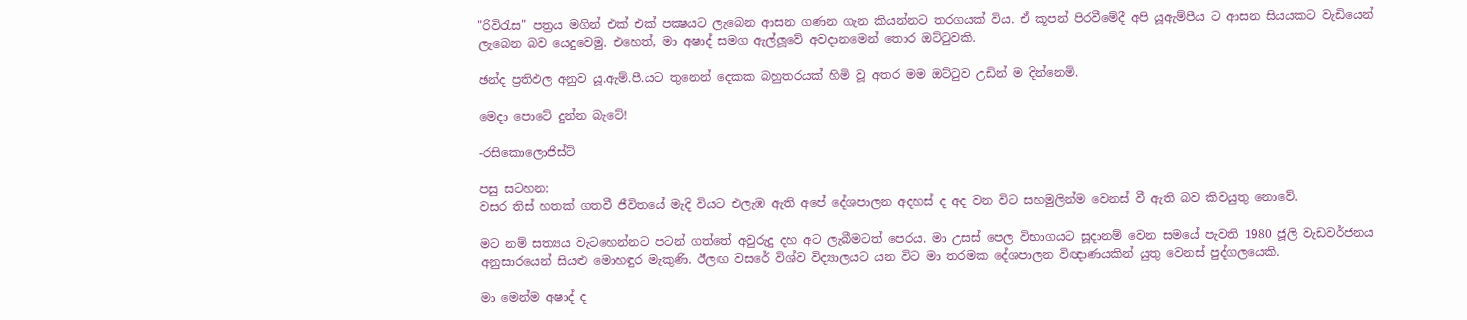"රිවිරැස" පත්‍රය මගින් එක් එක් පක්‍ෂයට ලැබෙන ආසන ගණන ගැන කියන්නට තරගයක් විය. ඒ කූපන් පිරවීමේදී අපි යූඇම්පීය ට ආසන සියයකට වැඩියෙන් ලැබෙන බව යෙදුවෙමු. එහෙත්, මා අෂාද් සමග ඇල්ලූවේ අවදානමෙන් තොර ඔට්ටුවකි.

ඡන්ද ප්‍රතිඵල අනුව යූ.ඇම්.පී.යට තුනෙන් දෙකක බහුතරයක් හිමි වූ අතර මම ඔට්ටුව උඩින් ම දින්නෙමි.

මෙදා පොටේ දුන්න බැටේ!

-රසිකොලොජිස්ට්

පසු සටහන:
වසර තිස් හතක් ගතවී ජීවිතයේ මැදි වියට එලැඹ ඇති අපේ දේශපාලන අදහස් ද අද වන විට සහමුලින්ම වෙනස් වී ඇති බව කිවයුතු නොවේ.

මට නම් සත්‍යය වැටහෙන්නට පටන් ගත්තේ අවුරුදු දහ අට ලැබීමටත් පෙරය. මා උසස් පෙල විභාගයට සූදානම් වෙන සමයේ පැවති 1980 ජූලි වැඩවර්ජනය අනුසාරයෙන් සියළු මොහඳුර මැකුණි. ඊලඟ වසරේ විශ්ව විද්‍යාලයට යන විට මා තරමක දේශපාලන විඥාණයකින් යුතු වෙනස් පුද්ගලයෙකි.

මා මෙන්ම අෂාද් ද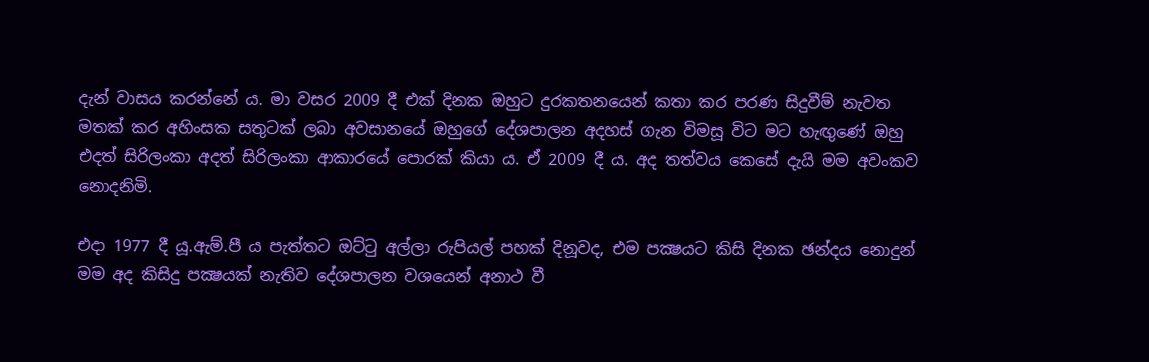දැන් වාසය කරන්නේ ය. මා වසර 2009 දී එක් දිනක ඔහුට දුරකතනයෙන් කතා කර පරණ සිදුවීම් නැවත මතක් කර අහිංසක සතුටක් ලබා අවසානයේ ඔහුගේ දේශපාලන අදහස් ගැන විමසූ විට මට හැඟුණේ ඔහු එදත් සිරිලංකා අදත් සිරිලංකා ආකාරයේ පොරක් කියා ය. ඒ 2009 දී ය. අද තත්වය කෙසේ දැයි මම අවංකව නොදනිමි.

එදා 1977 දී යූ.ඇම්.පී ය පැත්තට ඔට්ටු අල්ලා රුපියල් පහක් දිනූවද, එම පක්‍ෂයට කිසි දිනක ඡන්දය නොදුන් මම අද කිසිදු පක්‍ෂයක් නැතිව දේශපාලන වශයෙන් අනාථ වී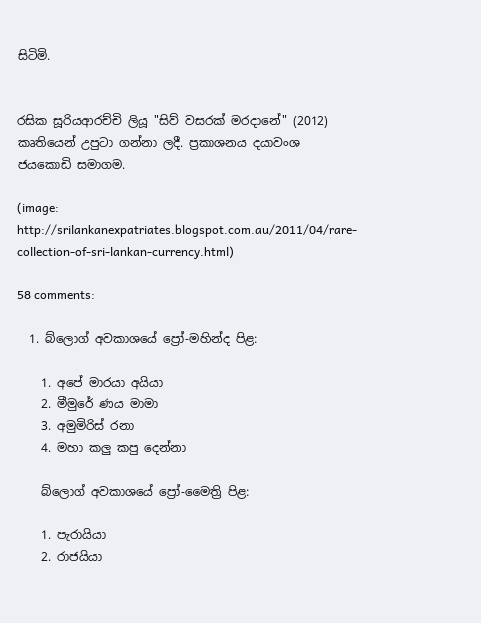සිටිමි.


රසික සූරියආරච්චි ලියූ "සිව් වසරක් මරදානේ" (2012) කෘතියෙන් උපුටා ගන්නා ලදී. ප්‍රකාශනය දයාවංශ ජයකොඩි සමාගම.

(image: http://srilankanexpatriates.blogspot.com.au/2011/04/rare-collection-of-sri-lankan-currency.html)

58 comments:

  1. බ්ලොග් අවකාශයේ ප්‍රෝ-මහින්ද පිළ:

    1. අපේ මාරයා අයියා
    2. මීමුරේ ණය මාමා
    3. අමුමිරිස් රනා
    4. මහා කලු කපු දෙන්නා

    බ්ලොග් අවකාශයේ ප්‍රෝ-මෛත්‍රි පිළ:

    1. පැරායියා
    2. රාජයියා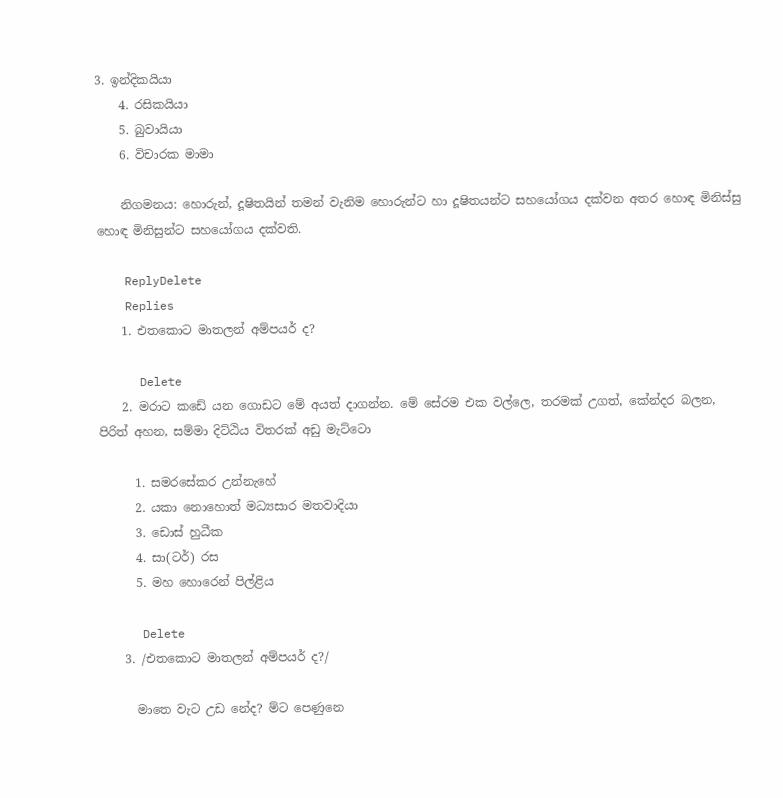3. ඉන්දිකයියා
    4. රසිකයියා
    5. බුවායියා
    6. විචාරක මාමා

    නිගමනය: හොරුන්, දූෂිතයින් තමන් වැනිම හොරුන්ට හා දූෂිතයන්ට සහයෝගය දක්වන අතර හොඳ මිනිස්සු හොඳ මිනිසුන්ට සහයෝගය දක්වති.

    ReplyDelete
    Replies
    1. එතකොට මාතලන් අම්පයර් ද?

      Delete
    2. මරාට කඩේ යන ගොඩට මේ අයත් දාගන්න. මේ සේරම එක වල්ලෙ, තරමක් උගත්, කේන්දර බලන, පිරිත් අහන, සම්මා දිට්ඨිය විතරක් අඩු මැට්ටො

      1. සමරසේකර උන්නැහේ
      2. යකා නොහොත් මධ්‍යසාර මතවාදියා
      3. ඩොස් හුධීක
      4. සා(ටර්) රස
      5. මහ හොරෙන් පිල්ළිය

      Delete
    3. /එතකොට මාතලන් අම්පයර් ද?/

      මාතෙ වැට උඩ නේද? ම්ට පෙණුනෙ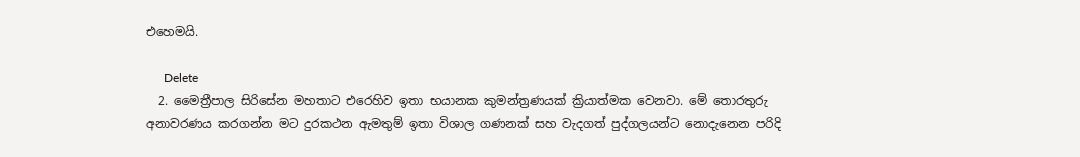එහෙමයි.

      Delete
  2. මෛත්‍රීපාල සිරිසේන මහතාට එරෙහිව ඉතා භයානක කුමන්ත්‍රණයක් ක්‍රියාත්මක වෙනවා. මේ තොරතුරු අනාවරණය කරගන්න මට දුරකථන ඇමතුම් ඉතා විශාල ගණනක් සහ වැදගත් පුද්ගලයන්ට නොදැනෙන පරිදි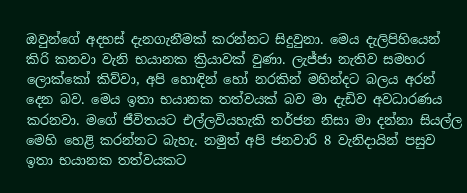ඔවුන්ගේ අදහස් දැනගැනීමක් කරන්නට සිදුවුනා. මෙය දැලිපිහියෙන් කිරි කනවා වැනි භයානක ක්‍රියාවක් වුණා. ලැජ්ජා නැතිව සමහර ලොක්කෝ කිව්වා, අපි හොඳින් හෝ නරකින් මහින්දට බලය අරන් දෙන බව. මෙය ඉතා භයානක තත්වයක් බව මා දැඩිව අවධාරණය කරනවා. මගේ ජීවිතයට එල්ලවියහැකි තර්ජන නිසා මා දන්නා සියල්ල මෙහි හෙළි කරන්නට බැහැ. නමුත් අපි ජනවාරි 8 වැනිදායින් පසුව ඉතා භයානක තත්වයකට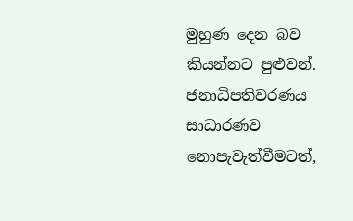මුහුණ දෙන බව කියන්නට පුළුවන්. ජනාධිපතිවරණය සාධාරණව නොපැවැත්වීමටත්,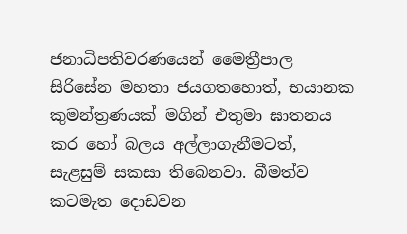ජනාධිපතිවරණයෙන් මෛත්‍රීපාල සිරිසේන මහතා ජයගතහොත්, භයානක කුමන්ත්‍රණයක් මගින් එතුමා ඝාතනය කර හෝ බලය අල්ලාගැනීමටත්, සැළසුම් සකසා තිබෙනවා. බීමත්ව කටමැත දොඩවන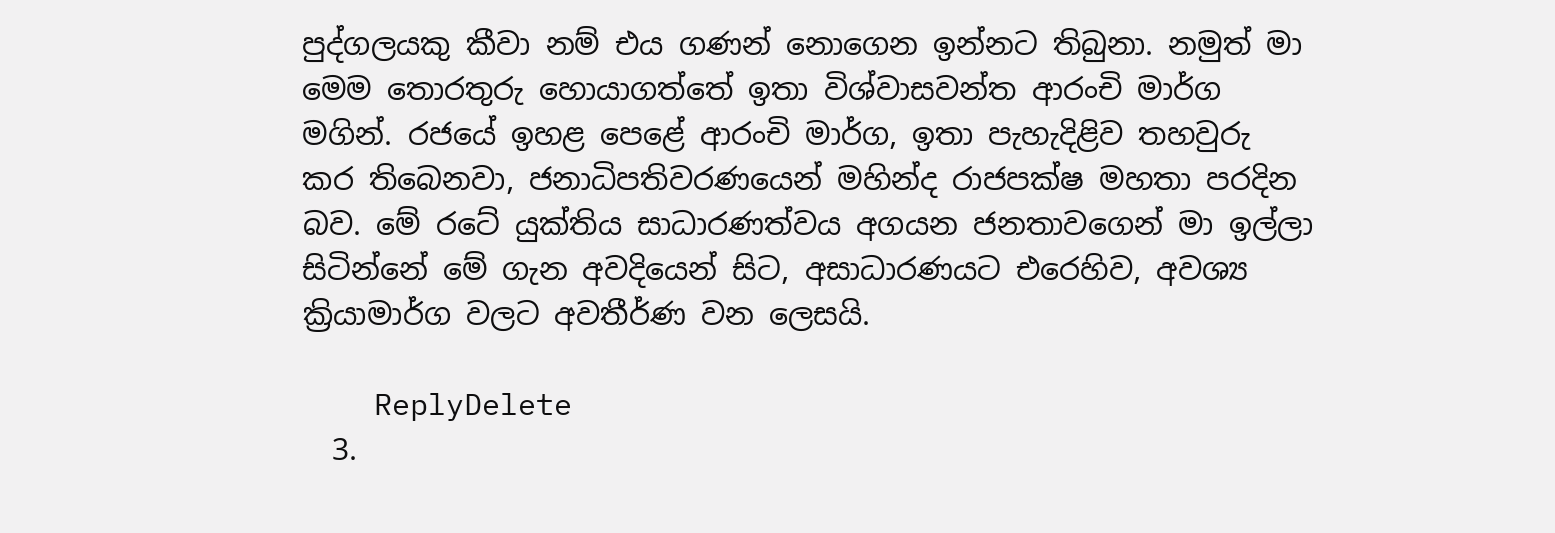පුද්ගලයකු කීවා නම් එය ගණන් නොගෙන ඉන්නට තිබුනා. නමුත් මා මෙම තොරතුරු හොයාගත්තේ ඉතා විශ්වාසවන්ත ආරංචි මාර්ග මගින්. රජයේ ඉහළ පෙළේ ආරංචි මාර්ග, ඉතා පැහැදිළිව තහවුරු කර තිබෙනවා, ජනාධිපතිවරණයෙන් මහින්ද රාජපක්ෂ මහතා පරදින බව. මේ රටේ යුක්තිය සාධාරණත්වය අගයන ජනතාවගෙන් මා ඉල්ලා සිටින්නේ මේ ගැන අවදියෙන් සිට, අසාධාරණයට එරෙහිව, අවශ්‍ය ක්‍රියාමාර්ග වලට අවතීර්ණ වන ලෙසයි.

    ReplyDelete
  3.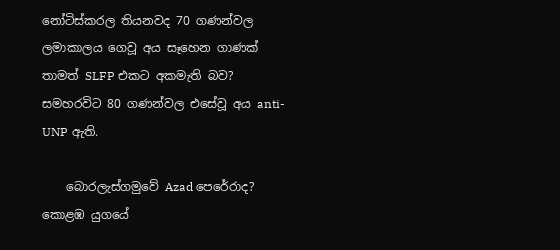නෝටිස්කරල තියනවද 70 ගණන්වල ලමාකාලය ගෙවූ අය සෑහෙන ගාණක් තාමත් SLFP එකට අකමැති බව? සමහරවිට 80 ගණන්වල එසේවූ අය anti-UNP ඇති.

    බොරලැස්ගමුවේ Azad පෙරේරාද? කොළඹ යුගයේ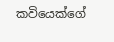කවියෙක්ගේ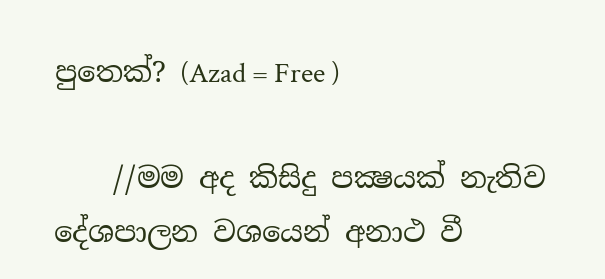පුතෙක්? (Azad = Free )

    //මම අද කිසිදු පක්‍ෂයක් නැතිව දේශපාලන වශයෙන් අනාථ වී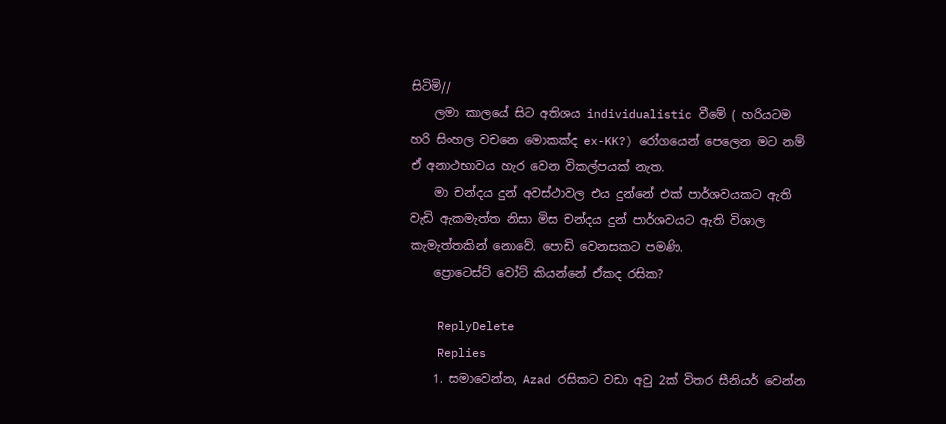සිටිමි//
    ලමා කාලයේ සිට අතිශය individualistic වීමේ ( හරියටම හරි සිංහල වචනෙ මොකක්ද ex-KK?) රෝගයෙන් පෙලෙන මට නම් ඒ අනාථභාවය හැර වෙන විකල්පයක් නැත.
    මා චන්දය දුන් අවස්ථාවල එය දුන්නේ එක් පාර්ශවයකට ඇති වැඩි ඇකමැත්ත නිසා මිස චන්දය දුන් පාර්ශවයට ඇති විශාල කැමැත්තකින් නොවේ. පොඩි වෙනසකට පමණි.
    ප්‍රොටෙස්ට් වෝට් කියන්නේ ඒකද රසික?

    ReplyDelete
    Replies
    1. සමාවෙන්න, Azad රසිකට වඩා අවු 2ක් විතර සීනියර් වෙන්න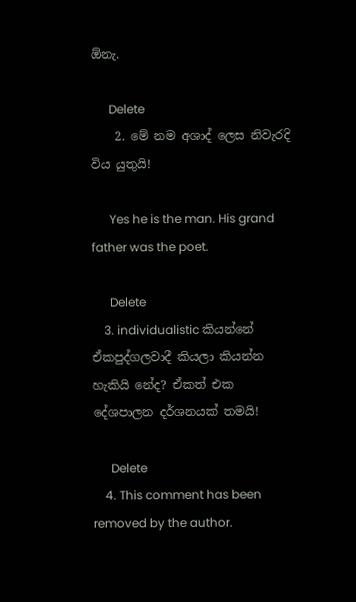ඕනැ.

      Delete
    2. මේ නම අශාද් ලෙස නිවැරදි විය යුතුයි!

      Yes he is the man. His grand father was the poet.

      Delete
    3. individualistic කියන්නේ ඒකපුද්ගලවාදී කියලා කියන්න හැකියි නේද? ඒකත් එක දේශපාලන දර්ශනයක් තමයි!

      Delete
    4. This comment has been removed by the author.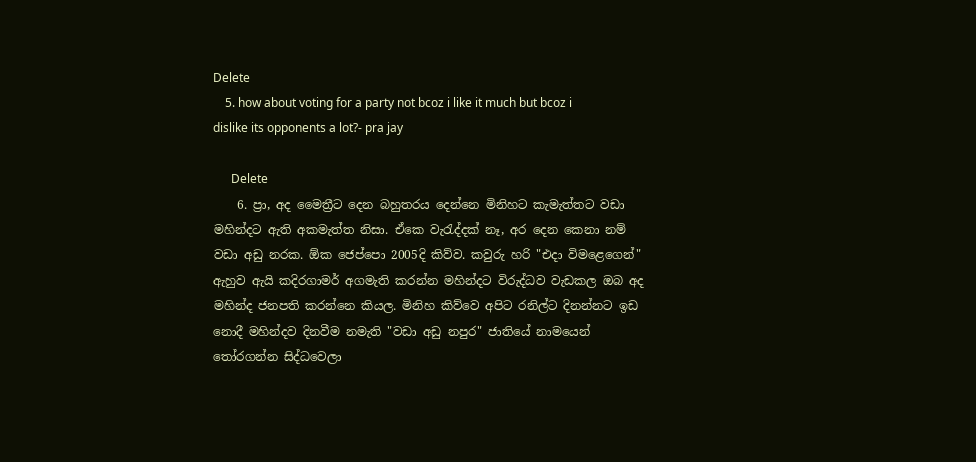Delete
    5. how about voting for a party not bcoz i like it much but bcoz i dislike its opponents a lot?- pra jay

      Delete
    6. ප්‍රා, අද මෛත්‍රීට දෙන බහුතරය දෙන්නෙ මිනිහට කැමැත්තට වඩා මහින්දට ඇති අකමැත්ත නිසා. ඒකෙ වැරැද්දක් නෑ, අර දෙන කෙනා නම් වඩා අඩු නරක. ඕක ජෙප්පො 2005දි කිව්ව. කවුරු හරි "එදා විමළෙගෙන්" ඇහුව ඇයි කදිරගාමර් අගමැති කරන්න මහින්දට විරුද්ධව වැඩකල ඔබ අද මහින්ද ජනපති කරන්නෙ කියල. මිනිහ කිව්වෙ අපිට රනිල්ට දිනන්නට ඉඩ නොදී මහින්දව දිනවීම නමැති "වඩා අඩු නපුර" ජාතියේ නාමයෙන් තෝරගන්න සිද්ධවෙලා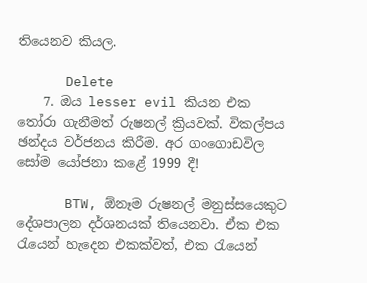තියෙනව කියල.

      Delete
    7. ඔය lesser evil කියන එක තෝරා ගැනීමත් රුෂනල් ක්‍රියවක්. විකල්පය ඡන්දය වර්ජනය කිරීම. අර ගංගොඩවිල සෝම යෝජනා කළේ 1999 දී!

      BTW, ඕනෑම රුෂනල් මනුස්සයෙකුට දේශපාලන දර්ශනයක් තියෙනවා. ඒක එක රැයෙන් හැදෙන එකක්වත්, එක රැයෙන්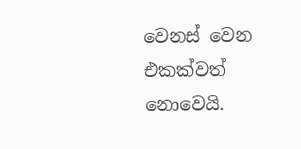වෙනස් වෙන එකක්වත් නොවෙයි.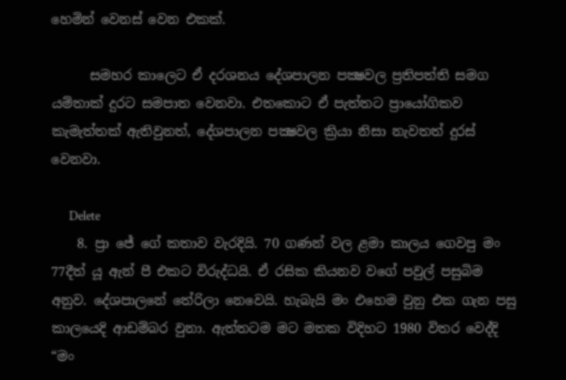හෙමින් වෙනස් වෙන එකක්.

      සමහර කාලෙට ඒ දරශනය දේශපාලන පක්‍ෂවල ප්‍රතිපත්ති සමග යම්තාක් දුරට සමපාත වෙනවා. එතකොට ඒ පැත්තට ප්‍රායෝගිකව කැමැත්තක් ඇතිවුනත්, දේශපාලන පක්‍ෂවල ක්‍රියා නිසා නැවතත් දුරස් වෙනවා.

      Delete
    8. ප්‍රා ජේ ගේ කතාව වැරදියි. 70 ගණන් වල ළමා කාලය ගෙවපු මං 77දීත් යූ ඇන් පී එකට විරුද්ධයි. ඒ රසික කියනව වගේ පවුල් පසුබිම අනුව. දේශපාලනේ තේරිලා නෙවෙයි. හැබැයි මං එහෙම වුනු එක ගැන පසු කාලයෙදි ආඩම්බර වුනා. ඇත්තටම මට මතක විදිහට 1980 විතර වෙද්දි “මං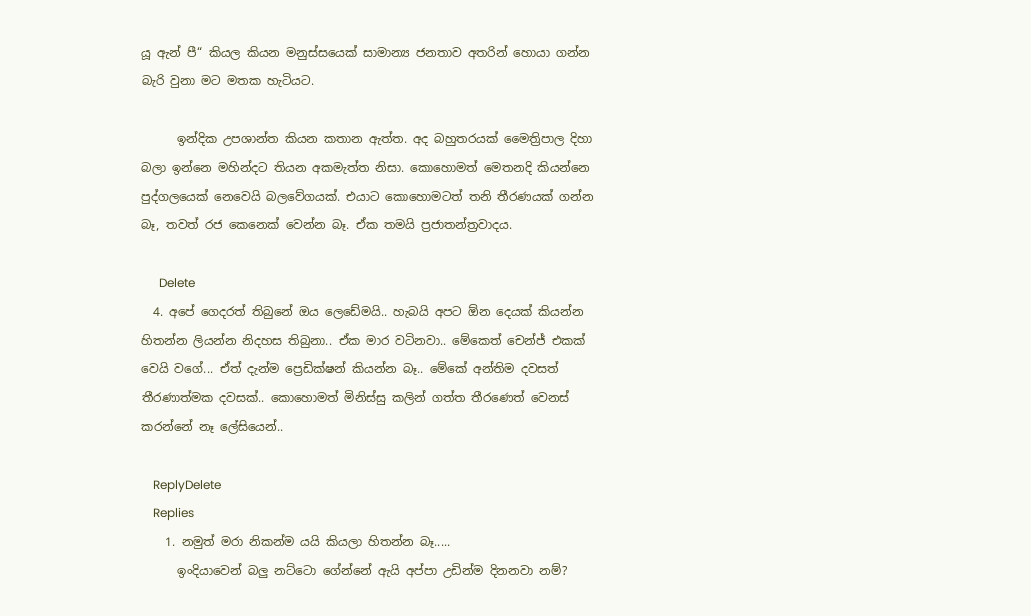යූ ඇන් පී“ කියල කියන මනුස්සයෙක් සාමාන්‍ය ජනතාව අතරින් හොයා ගන්න බැරි වුනා මට මතක හැටියට.

      ඉන්දික උපශාන්ත කියන කතාන ඇත්ත. අද බහුතරයක් මෛත්‍රිපාල දිහා බලා ඉන්නෙ මහින්දට තියන අකමැත්ත නිසා. කොහොමත් මෙතනදි කියන්නෙ පුද්ගලයෙක් නෙවෙයි බලවේගයක්. එයාට කොහොමටත් තනි තීරණයක් ගන්න බෑ, තවත් රජ කෙනෙක් වෙන්න බෑ. ඒක තමයි ප්‍රජාතන්ත්‍රවාදය.

      Delete
  4. අපේ ගෙදරත් තිබුනේ ඔය ලෙඩේමයි.. හැබයි අපට ඕන දෙයක් කියන්න හිතන්න ලියන්න නිදහස තිබුනා.. ඒක මාර වටිනවා.. මේකෙත් චෙන්ජ් එකක් වෙයි වගේ... ඒත් දැන්ම ප්‍රෙඩික්ෂන් කියන්න බෑ.. මේකේ අන්තිම දවසත් තීරණාත්මක දවසක්.. කොහොමත් මිනිස්සු කලින් ගත්ත තීරණෙත් වෙනස් කරන්නේ නෑ ලේසියෙන්..

    ReplyDelete
    Replies
    1. නමුත් මරා නිකන්ම යයි කියලා හිතන්න බෑ.....
      ඉංදියාවෙන් බලු නට්ටො ගේන්නේ ඇයි අප්පා උඩින්ම දිනනවා නම්?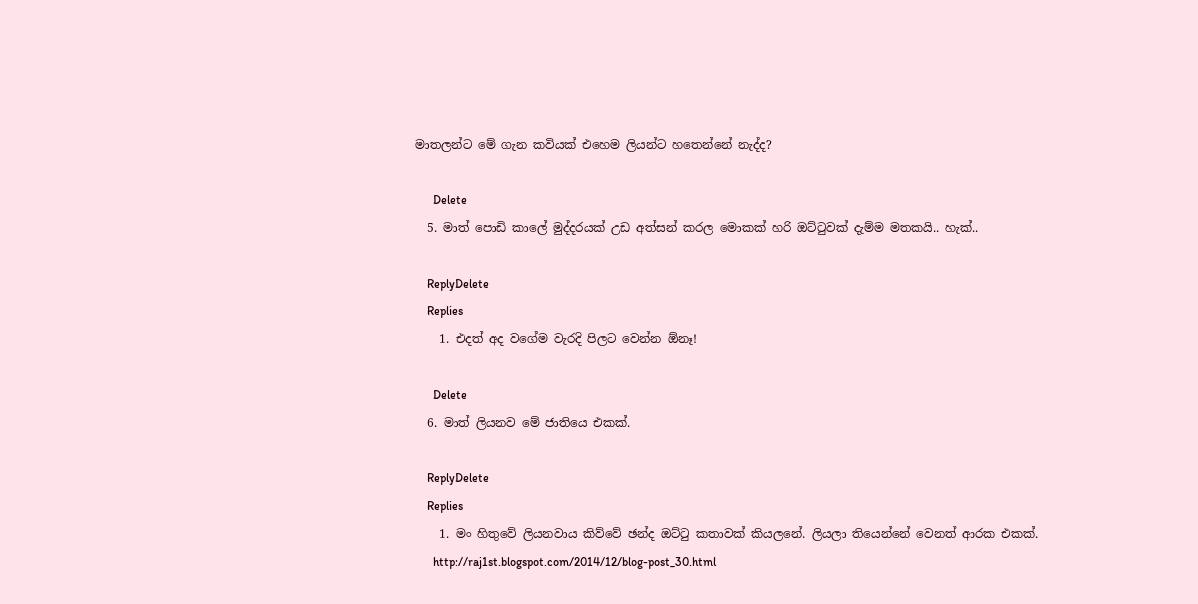මාතලන්ට මේ ගැන කවියක් එහෙම ලියන්ට හතෙන්නේ නැද්ද?

      Delete
  5. මාත් පොඩි කාලේ මුද්දරයක් උඩ අත්සන් කරල මොකක් හරි ඔට්ටුවක් දැම්ම මතකයි.. හැක්..

    ReplyDelete
    Replies
    1. එදත් අද වගේම වැරදි පිලට වෙන්න ඕනෑ!

      Delete
  6. මාත් ලියනව මේ ජාතියෙ එකක්.

    ReplyDelete
    Replies
    1. මං හිතුවේ ලියනවාය කිව්වේ ඡන්ද ඔට්ටු කතාවක් කියලනේ. ලියලා තියෙන්නේ වෙනත් ආරක එකක්.
      http://raj1st.blogspot.com/2014/12/blog-post_30.html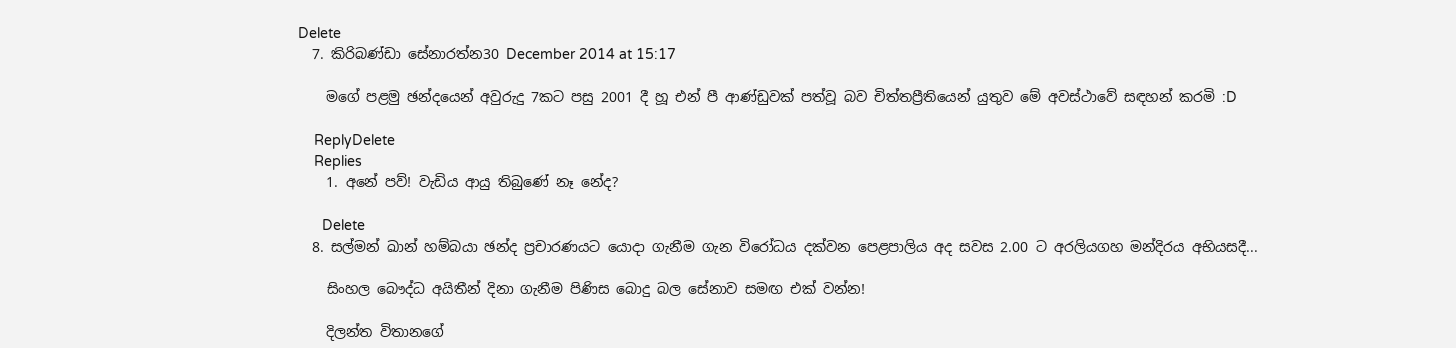Delete
  7. කිරිබණ්ඩා සේනාරත්න30 December 2014 at 15:17

    මගේ පළමු ඡන්දයෙන් අවුරුදු 7කට පසු 2001 දී හූ එන් පී ආණ්ඩුවක් පත්වූ බව චිත්තප්‍රීතියෙන් යුතුව මේ අවස්ථාවේ සඳහන් කරමි :D

    ReplyDelete
    Replies
    1. අනේ පව්! වැඩිය ආයු තිබුණේ නෑ නේද?

      Delete
  8. සල්මන් ඛාන් හම්බයා ඡන්ද ප්‍රචාරණයට යොදා ගැනීම ගැන විරෝධය දක්වන පෙළපාලිය අද සවස 2.00 ට අරලියගහ මන්දිරය අභියසදී...

    සිංහල බෞද්ධ අයිතීන් දිනා ගැනීම පිණිස බොදු බල සේනාව සමඟ එක් වන්න!

    දිලන්ත විතානගේ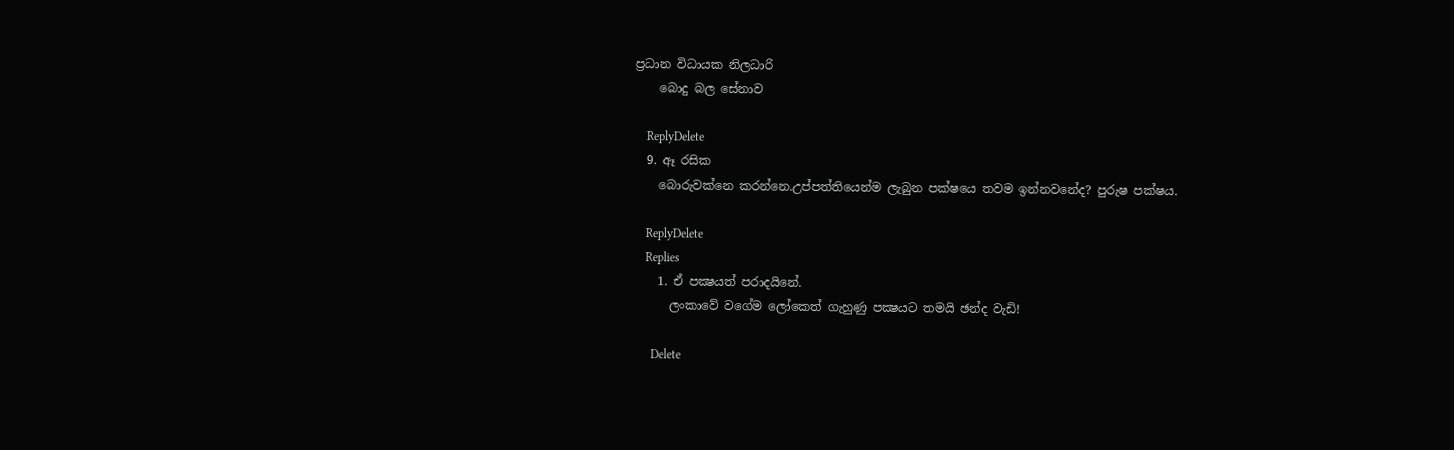ප්‍රධාන විධායක නිලධාරි
    බොදු බල සේනාව

    ReplyDelete
  9. ඈ රසික
    බොරුවක්නෙ කරන්නෙ.උප්පත්තියෙන්ම ලැබුන පක්ෂයෙ තවම ඉන්නවනේද? පුරුෂ පක්ෂය.

    ReplyDelete
    Replies
    1. ඒ පක්‍ෂයත් පරාදයිනේ.
      ලංකාවේ වගේම ලෝකෙත් ගැහුණු පක්‍ෂයට තමයි ඡන්ද වැඩි!

      Delete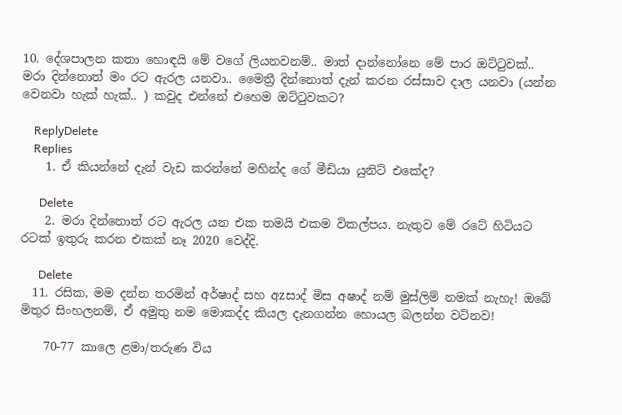10. දේශපාලන කතා හොඳයි මේ වගේ ලියනවනම්.. මාත් දාන්නෝනෙ මේ පාර ඔට්ටුවක්.. මරා දින්නොත් මං රට ඇරල යනවා.. මෛත්‍රී දින්නොත් දැන් කරන රස්සාව දාල යනවා (යන්න වෙනවා හැක් හැක්.. ) කවුද එන්නේ එහෙම ඔට්ටුවකට?

    ReplyDelete
    Replies
    1. ඒ කියන්නේ දැන් වැඩ කරන්නේ මහින්ද ගේ මීඩියා යුනිට් එකේද?

      Delete
    2. මරා දින්නොත් රට ඇරල යන එක තමයි එකම විකල්පය. නැතුව මේ රටේ හිටියට රටක් ඉතුරු කරන එකක් නෑ 2020 වෙද්දි.

      Delete
  11. රසික, මම දන්න තරමින් අර්ෂාද් සහ අzසාද් මිස අෂාද් නම් මුස්ලිම් නමක් නැහැ! ඔබේ මිතුර සිංහලනම්, ඒ අමුතු නම මොකද්ද කියල දැනගන්න හොයල බලන්න වටිනව!

    70-77 කාලෙ ළමා/තරුණ විය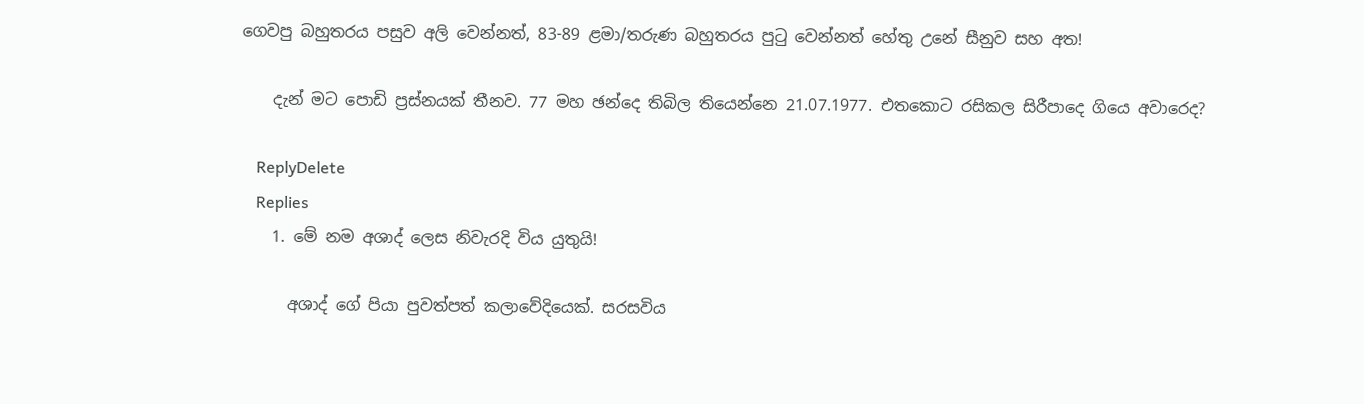ගෙවපු බහුතරය පසුව අලි වෙන්නත්, 83-89 ළමා/තරුණ බහුතරය පුටු වෙන්නත් හේතු උනේ සීනුව සහ අත!

    දැන් මට පොඩි ප්‍රස්නයක් තීනව. 77 මහ ඡන්දෙ තිබිල තියෙන්නෙ 21.07.1977. එතකොට රසිකල සිරීපාදෙ ගියෙ අවාරෙද?

    ReplyDelete
    Replies
    1. මේ නම අශාද් ලෙස නිවැරදි විය යුතුයි!

      අශාද් ගේ පියා පුවත්පත් කලාවේදියෙක්. සරසවිය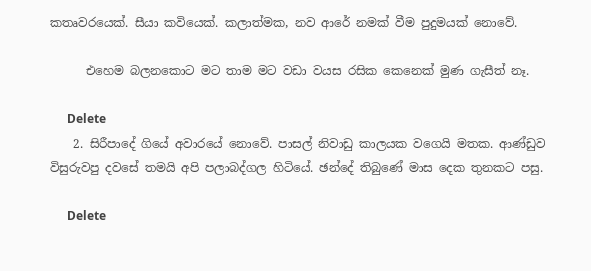කතෘවරයෙක්. සීයා කවියෙක්. කලාත්මක, නව ආරේ නමක් වීම පුදුමයක් නොවේ.

      එහෙම බලනකොට මට තාම මට වඩා වයස රසික කෙනෙක් මුණ ගැසීත් නෑ.

      Delete
    2. සිරීපාදේ ගියේ අවාරයේ නොවේ. පාසල් නිවාඩු කාලයක වගෙයි මතක. ආණ්ඩුව විසුරුවපු දවසේ තමයි අපි පලාබද්ගල හිටියේ. ඡන්දේ තිබුණේ මාස දෙක තුනකට පසු.

      Delete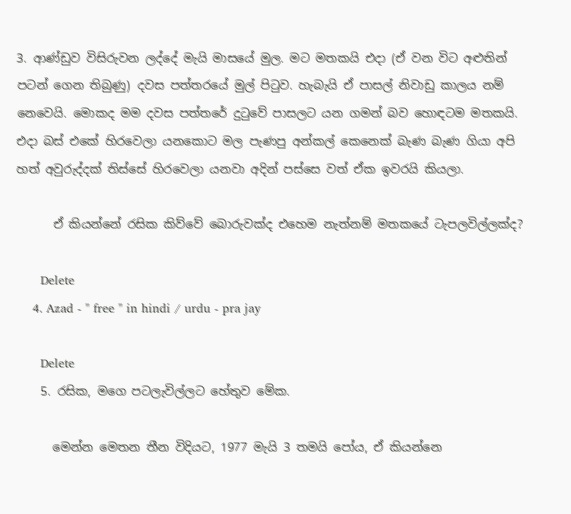3. ආණ්ඩුව විසිරුවන ලද්දේ මැයි මාසයේ මුල. මට මතකයි එදා (ඒ වන විට අළුතින් පටන් ගෙන තිබුණු) දවස පත්තරයේ මුල් පිටුව. හැබැයි ඒ පාසල් නිවාඩු කාලය නම් නෙවෙයි. මොකද මම දවස පත්තරේ දුටුවේ පාසලට යන ගමන් බව හොඳටම මතකයි. එදා බස් එකේ හිරවෙලා යනකොට මල පැණපු අන්කල් කෙනෙක් බැණ බැණ ගියා අපි හත් අවුරුද්දක් තිස්සේ හිරවෙලා යනවා අදින් පස්සෙ වත් ඒක ඉවරයි කියලා.

      ඒ කියන්නේ රසික කිව්වේ බොරුවක්ද එහෙම නැත්නම් මතකයේ ටැපලවිල්ලක්ද?

      Delete
    4. Azad - " free " in hindi / urdu - pra jay

      Delete
    5. රසික, මගෙ පටලැවිල්ලට හේතුව මේක.

      මෙන්න මෙතන තීන විදියට, 1977 මැයි 3 තමයි පෝය, ඒ කියන්නෙ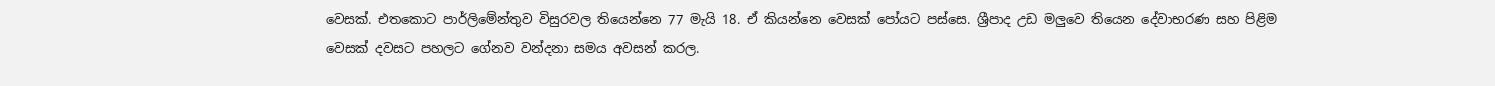වෙසක්. එතකොට පාර්ලිමේන්තුව විසුරවල තියෙන්නෙ 77 මැයි 18. ඒ කියන්නෙ වෙසක් පෝයට පස්සෙ. ශ්‍රීපාද උඩ මලුවෙ තියෙන දේවාභරණ සහ පිළිම වෙසක් දවසට පහලට ගේනව වන්දනා සමය අවසන් කරල.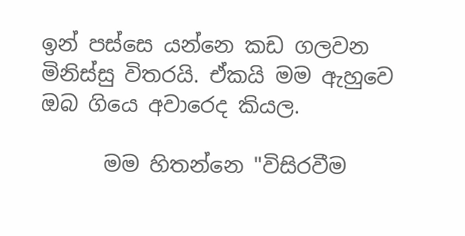ඉන් පස්සෙ යන්නෙ කඩ ගලවන මිනිස්සු විතරයි. ඒකයි මම ඇහුවෙ ඔබ ගියෙ අවාරෙද කියල.

      මම හිතන්නෙ "විසිරවීම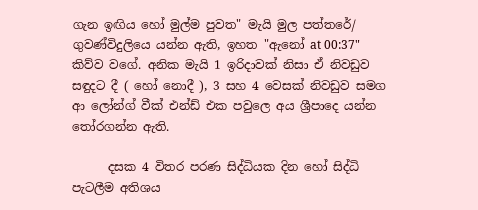ගැන ඉඟිය හෝ මුල්ම පුවත" මැයි මුල පත්තරේ/ ගුවණ්විදුලියෙ යන්න ඇති, ඉහත "ඇනෝ at 00:37" කිව්ව වගේ. අනික මැයි 1 ඉරිදාවක් නිසා ඒ නිවඩුව සඳුදට දී ( හෝ නොදී ), 3 සහ 4 වෙසක් නිවඩුව සමග ආ ලෝන්ග් වීක් එන්ඩ් එක පවුලෙ අය ශ්‍රීපාදෙ යන්න තෝරගන්න ඇති.

      දසක 4 විතර පරණ සිද්ධියක දින හෝ සිද්ධි පැටලීම අතිශය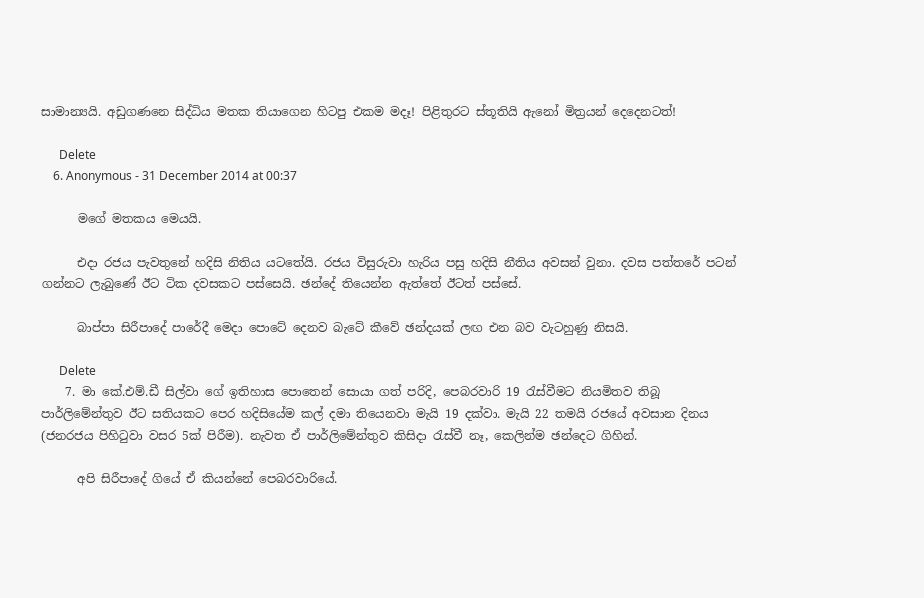සාමාන්‍යයි. අඩුගණනෙ සිද්ධිය මතක තියාගෙන හිටපු එකම මදෑ! පිළිතුරට ස්තූතියි ඇනෝ මිත්‍රයන් දෙදෙනටත්!

      Delete
    6. Anonymous - 31 December 2014 at 00:37

      මගේ මතකය මෙයයි.

      එදා රජය පැවතුනේ හදිසි නිතිය යටතේයි. රජය විසුරුවා හැරිය පසු හදිසි නීතිය අවසන් වුනා. දවස පත්තරේ පටන් ගන්නට ලැබුණේ ඊට ටික දවසකට පස්සෙයි. ඡන්දේ තියෙන්න ඇත්තේ ඊටත් පස්සේ.

      බාප්පා සිරීපාදේ පාරේදී මෙදා පොටේ දෙනව බැටේ කීවේ ඡන්දයක් ලඟ එන බව වැටහුණු නිසයි.

      Delete
    7. මා කේ.එම්.ඩී සිල්වා ගේ ඉතිහාස පොතෙන් සොයා ගත් පරිදි, පෙබරවාරි 19 රැස්වීමට නියමිතව තිබූ පාර්ලිමේන්තුව ඊට සතියකට පෙර හදිසියේම කල් දමා තියෙනවා මැයි 19 දක්වා. මැයි 22 තමයි රජයේ අවසාන දිනය (ජනරජය පිහිටුවා වසර 5ක් පිරීම). නැවත ඒ පාර්ලිමේන්තුව කිසිදා රැස්වී නෑ, කෙලින්ම ඡන්දෙට ගිහින්.

      අපි සිරීපාදේ ගියේ ඒ කියන්නේ පෙබරවාරියේ.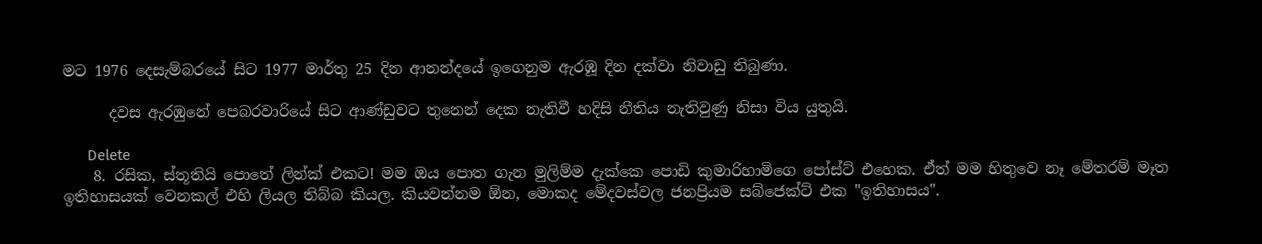මට 1976 දෙසැම්බරයේ සිට 1977 මාර්තු 25 දින ආනන්දයේ ඉගෙනුම ඇරඹූ දින දක්වා නිවාඩු තිබුණා.

      දවස ඇරඹුනේ පෙබරවාරියේ සිට ආණ්ඩුවට තුනෙන් දෙක නැතිවී හදිසි නීතිය නැතිවුණු නිසා විය යුතුයි.

      Delete
    8. රසික, ස්තූතියි පොතේ ලින්ක් එකට! මම ඔය පොත ගැන මුලිම්ම දැක්කෙ පොඩි කුමාරිහාමිගෙ පෝස්ට් එහෙක. ඒත් මම හිතුවෙ නෑ මේතරම් මෑත ඉතිහාසයක් වෙනකල් එහි ලියල තිබ්බ කියල. කියවන්නම ඕන, මොකද මේදවස්වල ජනප්‍රියම සබ්ජෙක්ට් එක "ඉතිහාසය".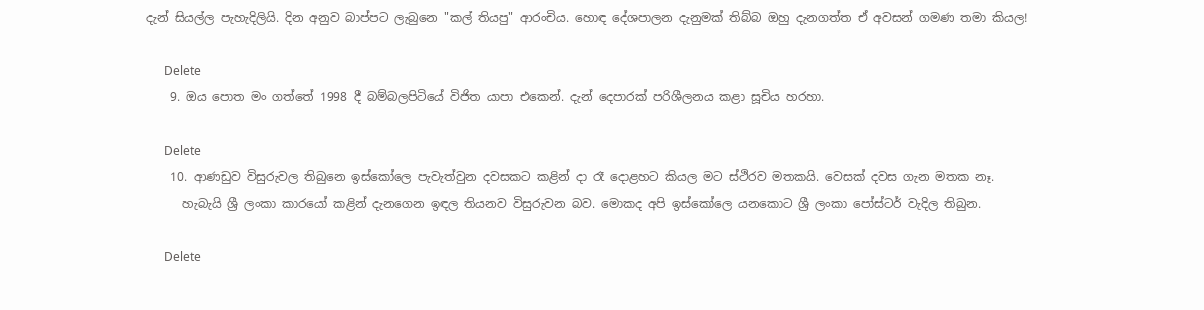දැන් සියල්ල පැහැදිලියි. දින අනුව බාප්පට ලැබුනෙ "කල් තියපු" ආරංචිය. හොඳ දේශපාලන දැනුමක් තිබ්බ ඔහු දැනගත්ත ඒ අවසන් ගමණ තමා කියල!

      Delete
    9. ඔය පොත මං ගත්තේ 1998 දී බම්බලපිටියේ විජිත යාපා එකෙන්. දැන් දෙපාරක් පරිශීලනය කළා සූචිය හරහා.

      Delete
    10. ආණඩුව විසුරුවල තිබුනෙ ඉස්කෝලෙ පැවැත්වුන දවසකට කළින් දා රෑ දොළහට කියල මට ස්ථිරව මතකයි. වෙසක් දවස ගැන මතක නෑ.
      හැබැයි ශ්‍රී ලංකා කාරයෝ කළින් දැනගෙන ඉඳල තියනව විසුරුවන බව. මොකද අපි ඉස්කෝලෙ යනකොට ශ්‍රී ලංකා පෝස්ටර් වැදිල තිබුන.

      Delete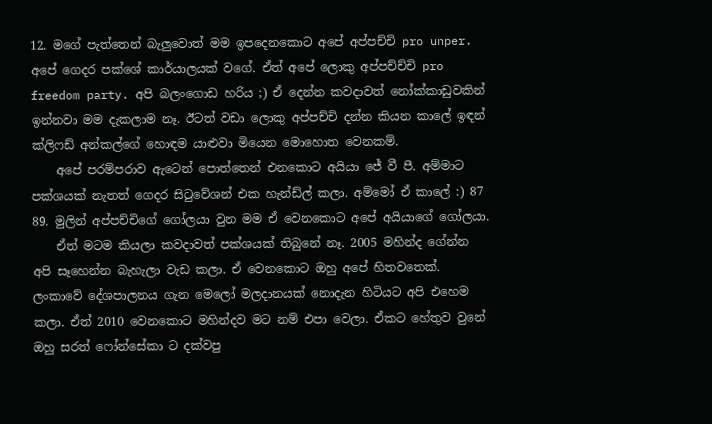12. මගේ පැත්තෙන් බැලුවොත් මම ඉපදෙනකොට අපේ අප්පච්චි pro unper. අපේ ගෙදර පක්ශේ කාර්යාලයක් වගේ. ඒත් අපේ ලොකු අප්පච්ච්චි pro freedom party. අපි බලංගොඩ හරිය ;) ඒ දෙන්න කවදාවත් නෝක්කාඩුවකින් ඉන්නවා මම දැකලාම නෑ. ඊටත් වඩා ලොකු අප්පච්චි දන්න කියන කාලේ ඉඳන් ක්ලිෆඩ් අන්කල්ගේ හොඳම යාළුවා මියෙන මොහොත වෙනකම්.
    අපේ පරම්පරාව ඇටෙන් පොත්තෙන් එනකොට අයියා ජේ වී පී. අම්මාට පක්ශයක් නැතත් ගෙදර සිටුවේශන් එක හැන්ඩ්ල් කලා. අම්මෝ ඒ කාලේ :) 87 89. මුලින් අප්පච්චිගේ ගෝලයා වුන මම ඒ වෙනකොට අපේ අයියාගේ ගෝලයා.
    ඒත් මටම කියලා කවදාවත් පක්ශයක් තිබුනේ නෑ. 2005 මහින්ද ගේන්න අපි සෑහෙන්න බැහැලා වැඩ කලා. ඒ වෙනකොට ඔහු අපේ හිතවතෙක්. ලංකාවේ දේශපාලනය ගැන මෙලෝ මලදානයක් නොදැන හිටියට අපි එහෙම කලා. ඒත් 2010 වෙනකොට මහින්දව මට නම් එපා වෙලා. ඒකට හේතුව වුනේ ඔහු සරත් ෆෝන්සේකා ට දක්වපු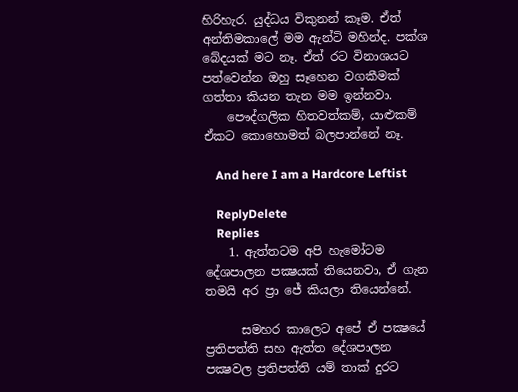හිරිහැර. යුද්ධය විකුනන් කෑම. ඒත් අන්තිමකාලේ මම ඇන්ටි මහින්ද. පක්ශ බේදයක් මට නෑ. ඒත් රට විනාශයට පත්වෙන්න ඔහු සෑහෙන වගකීමක් ගත්තා කියන තැන මම ඉන්නවා.
    පෞද්ගලික හිතවත්කම්, යාළුකම් ඒකට කොහොමත් බලපාන්නේ නෑ.

    And here I am a Hardcore Leftist

    ReplyDelete
    Replies
    1. ඇත්තටම අපි හැමෝටම දේශපාලන පක්‍ෂයක් තියෙනවා, ඒ ගැන තමයි අර ප්‍රා ජේ කියලා තියෙන්නේ.

      සමහර කාලෙට අපේ ඒ පක්‍ෂයේ ප්‍රතිපත්ති සහ ඇත්ත දේශපාලන පක්‍ෂවල ප්‍රතිපත්ති යම් තාක් දුරට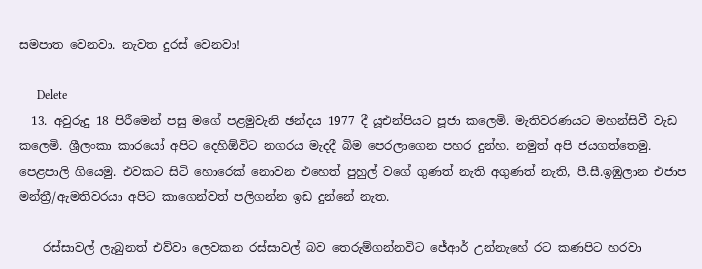සමපාත වෙනවා. නැවත දුරස් වෙනවා!

      Delete
  13. අවුරුදු 18 පිරීමෙන් පසු මගේ පළමුවැනි ඡන්දය 1977 දී යූඑන්පියට පූජා කලෙමි. මැතිවරණයට මහන්සිවී වැඩ කලෙමි. ශ්‍රීලංකා කාරයෝ අපිට දෙහිඕවිට නගරය මැදදී බිම පෙරලාගෙන පහර දුන්හ. නමුත් අපි ජයගත්තෙමු. පෙළපාලි ගියෙමු. එවකට සිටි හොරෙක් නොවන එහෙත් පුහුල් වගේ ගුණත් නැති අගුණත් නැති, පී.සී.ඉඹුලාන එජාප මන්ත්‍රී/ඇමතිවරයා අපිට කාගෙන්වත් පලිගන්න ඉඩ දුන්නේ නැත.

    රස්සාවල් ලැබුනත් එව්වා ලෙවකන රස්සාවල් බව තෙරුම්ගන්නවිට ජේආර් උන්නැහේ රට කණපිට හරවා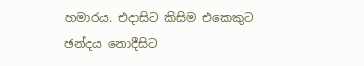හමාරය. එදාසිට කිසිම එකෙකුට ඡන්දය නොදීසිට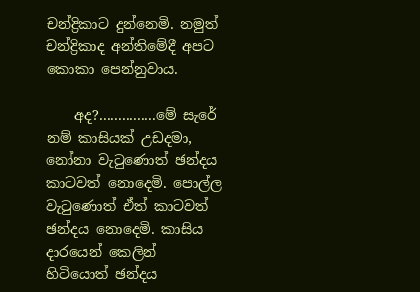චන්ද්‍රිකාට දුන්නෙමි. නමුත් චන්ද්‍රිකාද අන්තිමේදී අපට කොකා පෙන්නුවාය.

    අද?...............මේ සැරේ නම් කාසියක් උඩදමා, නෝනා වැටුණොත් ඡන්දය කාටවත් නොදෙමි. පොල්ල වැටුණොත් ඒත් කාටවත් ඡන්දය නොදෙමි. කාසිය දාරයෙන් කෙලින් හිටියොත් ඡන්දය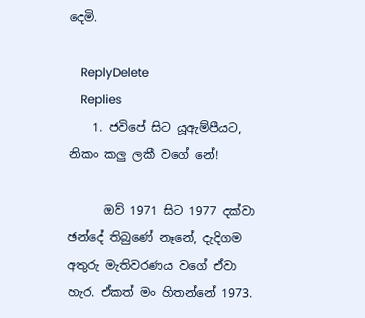දෙමි.

    ReplyDelete
    Replies
    1. ජවිපේ සිට යූඇම්පීයට, නිකං කලු ලකී වගේ නේ!

      ඔව් 1971 සිට 1977 දක්වා ඡන්දේ තිබුණේ නෑනේ, දැදිගම අතුරු මැතිවරණය වගේ ඒවා හැර. ඒකත් මං හිතන්නේ 1973.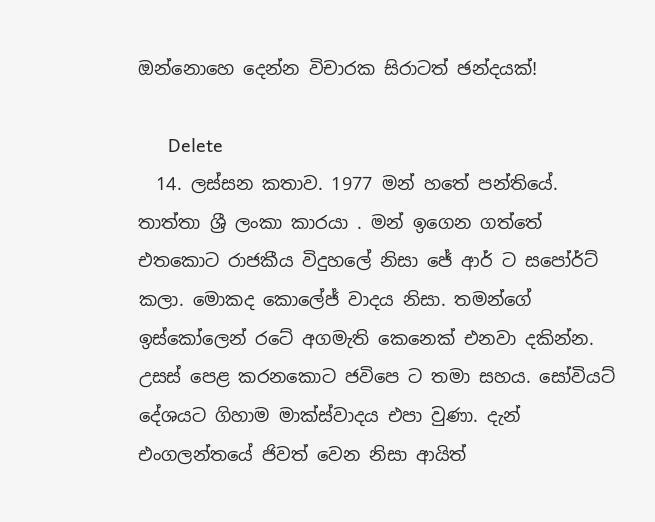ඔන්නොහෙ දෙන්න විචාරක සිරාටත් ඡන්දයක්!

      Delete
  14. ලස්සන කතාව. 1977 මන් හතේ පන්තියේ. තාත්තා ශ්‍රී ලංකා කාරයා . මන් ඉගෙන ගත්තේ එතකොට රාජකීය විදුහලේ නිසා ජේ ආර් ට සපෝර්ට් කලා. මොකද කොලේජ් වාදය නිසා. තමන්ගේ ඉස්කෝලෙන් රටේ අගමැති කෙනෙක් එනවා දකින්න. උසස් පෙළ කරනකොට ජවිපෙ ට තමා සහය. සෝවියට් දේශයට ගිහාම මාක්ස්වාදය එපා වුණා. දැන් එංගලන්තයේ ජිවත් වෙන නිසා ආයිත්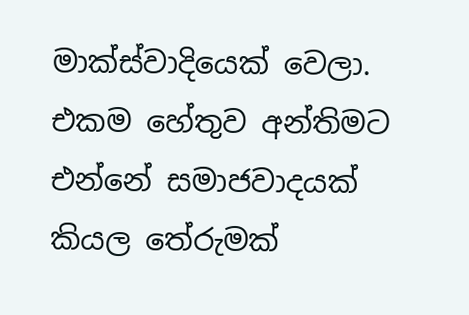මාක්ස්වාදියෙක් වෙලා. එකම හේතුව අන්තිමට එන්නේ සමාජවාදයක් කියල තේරුමක්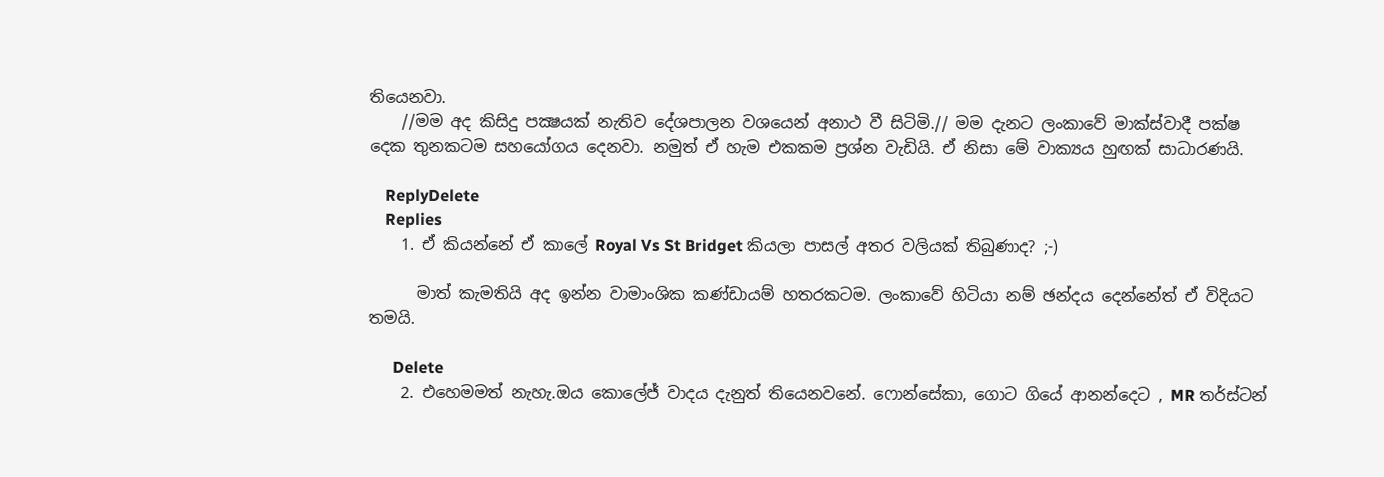තියෙනවා.
    //මම අද කිසිදු පක්‍ෂයක් නැතිව දේශපාලන වශයෙන් අනාථ වී සිටිමි.// මම දැනට ලංකාවේ මාක්ස්වාදී පක්ෂ දෙක තුනකටම සහයෝගය දෙනවා. නමුත් ඒ හැම එකකම ප්‍රශ්න වැඩියි. ඒ නිසා මේ වාක්‍යය හුඟක් සාධාරණයි.

    ReplyDelete
    Replies
    1. ඒ කියන්නේ ඒ කාලේ Royal Vs St Bridget කියලා පාසල් අතර වලියක් තිබුණාද? ;-)

      මාත් කැමතියි අද ඉන්න වාමාංශික කණ්ඩායම් හතරකටම. ලංකාවේ හිටියා නම් ඡන්දය දෙන්නේත් ඒ විදියට තමයි.

      Delete
    2. එහෙමමත් නැහැ.ඔය කොලේජ් වාදය දැනුත් තියෙනවනේ. ෆොන්සේකා, ගොට ගියේ ආනන්දෙට , MR තර්ස්ටන්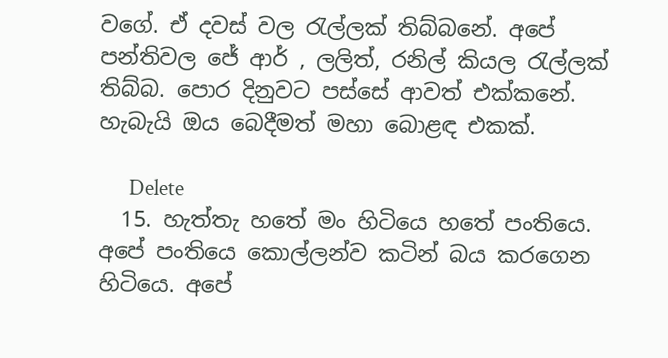වගේ. ඒ දවස් වල රැල්ලක් තිබ්බනේ. අපේ පන්තිවල ජේ ආර් , ලලිත්, රනිල් කියල රැල්ලක් තිබ්බ. පොර දිනුවට පස්සේ ආවත් එක්කනේ. හැබැයි ඔය බෙදීමත් මහා බොළඳ එකක්.

      Delete
  15. හැත්තැ හතේ මං හිටියෙ හතේ පංතියෙ. අපේ පංතියෙ කොල්ලන්ව කටින් බය කරගෙන හිටියෙ. අපේ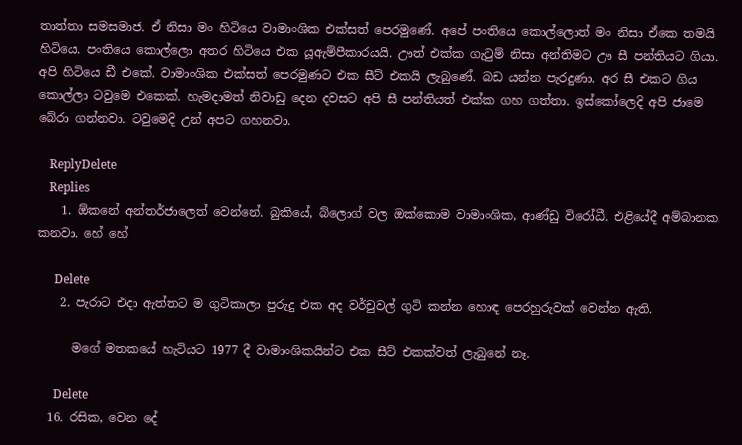තාත්තා සමසමාජ. ඒ නිසා මං හිටියෙ වාමාංශික එක්සත් පෙරමුණේ. අපේ පංතියෙ කොල්ලොත් මං නිසා ඒකෙ තමයි හිටියෙ. පංතියෙ කොල්ලො අතර හිටියෙ එක යූඇම්පීකාරයයි. ඌත් එක්ක ගැටුම් නිසා අන්තිමට ඌ සී පන්තියට ගියා. අපි හිටියෙ ඩී එකේ. වාමාංශික එක්සත් පෙරමුණට එක සීට් එකයි ලැබුණේ. බඩ යන්න පැරදුණා. අර සී එකට ගිය කොල්ලා ටවුමෙ එකෙක්. හැමදාමත් නිවාඩු දෙන දවසට අපි සී පන්තියත් එක්ක ගහ ගත්තා. ඉස්කෝලෙදි අපි ජාමෙ බේරා ගන්නවා. ටවුමෙදි උන් අපට ගහනවා.

    ReplyDelete
    Replies
    1. ඕකනේ අන්තර්ජාලෙත් වෙන්නේ. බුකියේ, බ්ලොග් වල ඔක්කොම වාමාංශික, ආණ්ඩු විරෝධී. එළියේදී අම්බානක කනවා. හේ හේ

      Delete
    2. පැරාට එදා ඇත්තට ම ගුටිකාලා පුරුදු එක අද වර්චුවල් ගුටි කන්න හොඳ පෙරහුරුවක් වෙන්න ඇති.

      මගේ මතකයේ හැටියට 1977 දී වාමාංශිකයින්ට එක සීට් එකක්වත් ලැබුනේ නෑ.

      Delete
  16. රසික, වෙන දේ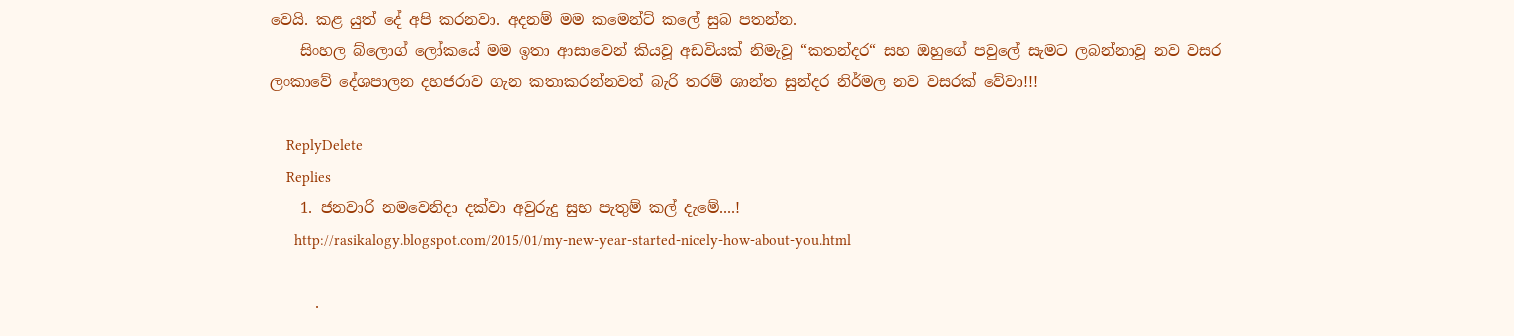වෙයි. කළ යුත් දේ අපි කරනවා. අදනම් මම කමෙන්ට් කලේ සුබ පතන්න.
    සිංහල බ්ලොග් ලෝකයේ මම ඉතා ආසාවෙන් කියවූ අඩවියක් නිමැවූ “කතන්දර“ සහ ඔහුගේ පවුලේ සැමට ලබන්නාවූ නව වසර ලංකාවේ දේශපාලන දහජරාව ගැන කතාකරන්නවත් බැරි තරම් ශාන්ත සුන්දර නිර්මල නව වසරක් වේවා!!!

    ReplyDelete
    Replies
    1. ජනවාරි නමවෙනිදා දක්වා අවුරුදු සුභ පැතුම් කල් දැමේ....!
      http://rasikalogy.blogspot.com/2015/01/my-new-year-started-nicely-how-about-you.html

      .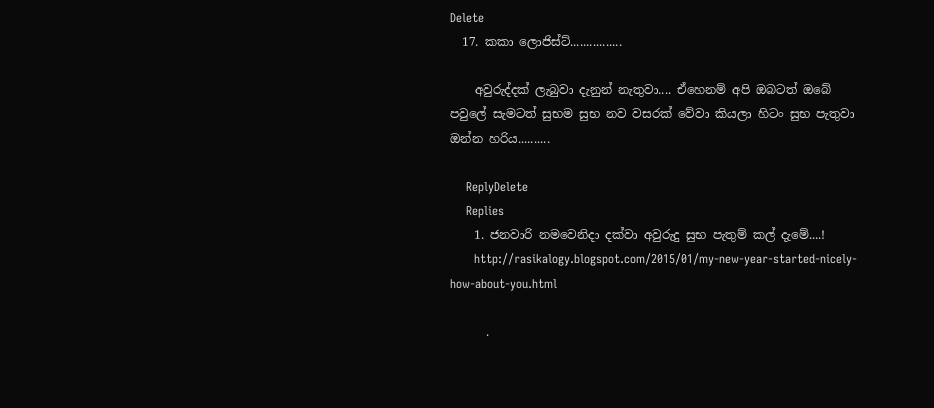Delete
  17. කකා ලොජිස්ට්................

    අවුරුද්දක් ලැබුවා දැනුන් නැතුවා.... ඒහෙනම් අපි ඔබටත් ඔබේ පවුලේ සැමටත් සුභම සුභ නව වසරක් වේවා කියලා හිටං සුභ පැතුවා ඔන්න හරිය..........

    ReplyDelete
    Replies
    1. ජනවාරි නමවෙනිදා දක්වා අවුරුදු සුභ පැතුම් කල් දැමේ....!
      http://rasikalogy.blogspot.com/2015/01/my-new-year-started-nicely-how-about-you.html

      .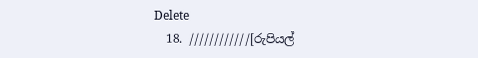Delete
  18. ////////////[රුපියල්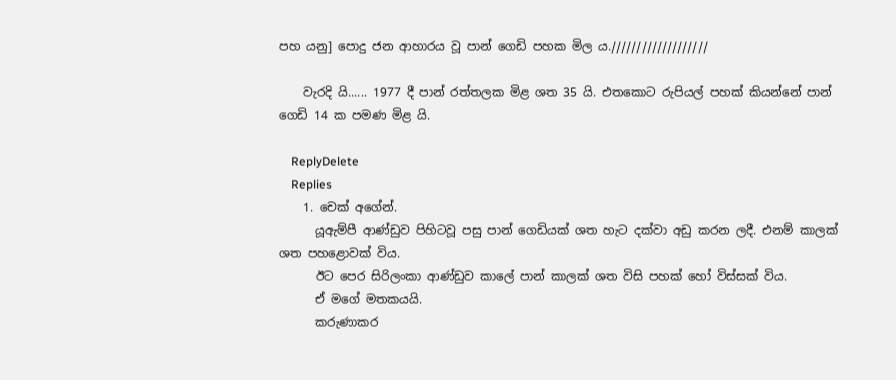පහ යනු] පොදු ජන ආහාරය වූ පාන් ගෙඩි පහක මිල ය.///////////////////

    වැරදි යි...... 1977 දී පාන් රත්තලක මිළ ශත 35 යි. එතකොට රුපියල් පහක් කියන්නේ පාන් ගෙඩි 14 ක පමණ මිළ යි.

    ReplyDelete
    Replies
    1. චෙක් අගේන්.
      යූඇම්පී ආණ්ඩුව පිහිටවූ පසු පාන් ගෙඩියක් ශත හැට දක්වා අඩු කරන ලදී. එනම් කාලක් ශත පහළොවක් විය.
      ඊට පෙර සිරිලංකා ආණ්ඩුව කාලේ පාන් කාලක් ශත විසි පහක් හෝ විස්සක් විය.
      ඒ මගේ මතකයයි.
      කරුණාකර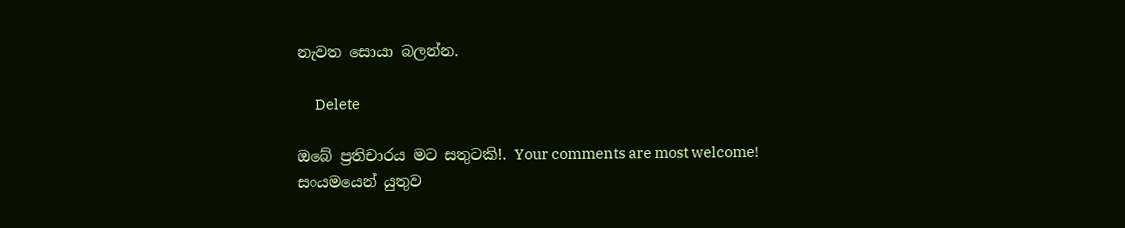නැවත සොයා බලන්න.

      Delete

ඔබේ ප්‍රතිචාරය මට සතුටකි!. Your comments are most welcome!
සංයමයෙන් යුතුව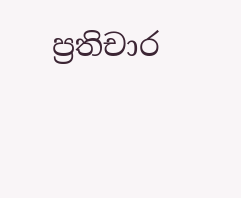ප්‍රතිචාර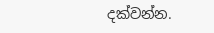දක්වන්න.